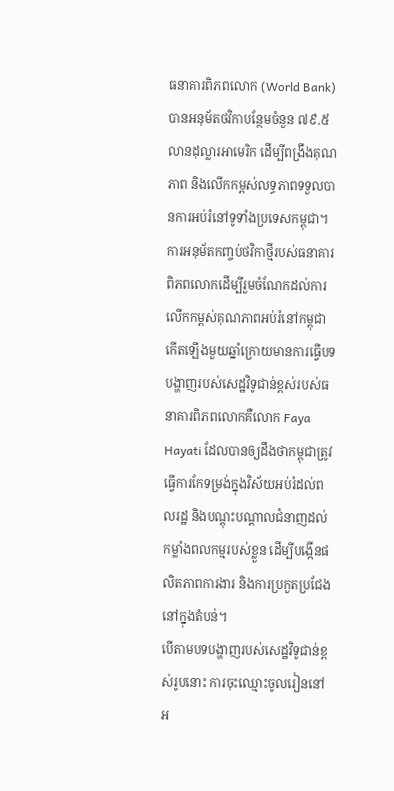ធនាគារពិភពលោក (World Bank) បានអនុម័តថវិកាបន្ថែមចំនួន ៧៩.៥ លានដុល្លារអាមេរិក ដើម្បីពង្រឹងគុណភាព និងលើកកម្ពស់លទ្ធភាពទទួលបានការអប់រំនៅទូទាំងប្រទេសកម្ពុជា។
ការអនុម័តកញ្ចប់ថវិកាថ្មីរបស់ធនាគារពិភពលោកដើម្បីរួមចំណែកដល់ការលើកកម្ពស់គុណភាពអប់រំនៅកម្ពុជា កើតឡើងមួយឆ្នាំក្រោយមានការធ្វើបទបង្ហាញរបស់សេដ្ឋវិទូជាន់ខ្ពស់របស់ធនាគារពិភពលោកគឺលោក Faya Hayati ដែលបានឲ្យដឹងថាកម្ពុជាត្រូវធ្វើការកែទម្រង់ក្នុងវិស័យអប់រំដល់ពលរដ្ឋ និងបណ្តុះបណ្តាលជំនាញដល់កម្លាំងពលកម្មរបស់ខ្លួន ដើម្បីបង្កើនផលិតភាពការងារ និងការប្រកួតប្រជែងនៅក្នុងតំបន់។
បើតាមបទបង្ហាញរបស់សេដ្ឋវិទូជាន់ខ្ពស់រូបនោះ ការចុះឈ្មោះចូលរៀននៅអ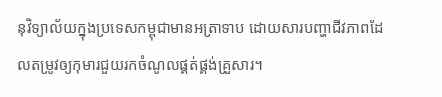នុវិទ្យាល័យក្នុងប្រទេសកម្ពុជាមានអត្រាទាប ដោយសារបញ្ហាជីវភាពដែលតម្រូវឲ្យកុមារជួយរកចំណូលផ្គត់ផ្គង់គ្រួសារ។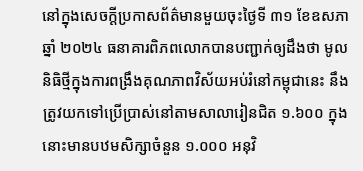នៅក្នុងសេចក្តីប្រកាសព័ត៌មានមួយចុះថ្ងៃទី ៣១ ខែឧសភា ឆ្នាំ ២០២៤ ធនាគារពិភពលោកបានបញ្ជាក់ឲ្យដឹងថា មូលនិធិថ្មីក្នុងការពង្រឹងគុណភាពវិស័យអប់រំនៅកម្ពុជានេះ នឹងត្រូវយកទៅប្រើប្រាស់នៅតាមសាលារៀនជិត ១.៦០០ ក្នុងនោះមានបឋមសិក្សាចំនួន ១.០០០ អនុវិ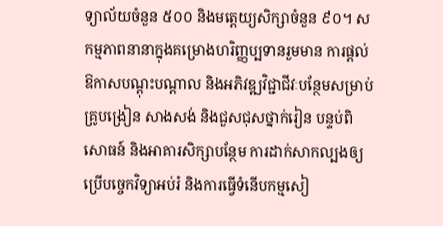ទ្យាល័យចំនួន ៥០០ និងមត្តេយ្យសិក្សាចំនួន ៩០។ សកម្មភាពនានាក្នុងគម្រោងហរិញ្ញប្បទានរួមមាន ការផ្តល់ឱកាសបណ្តុះបណ្តាល និងអភិវឌ្ឍវិជ្ជាជីវៈបន្ថែមសម្រាប់គ្រូបង្រៀន សាងសង់ និងជួសជុសថ្នាក់រៀន បន្ទប់ពិសោធន៍ និងអាគារសិក្សាបន្ថែម ការដាក់សាកល្បងឲ្យប្រើបច្ចេកវិទ្យាអប់រំ និងការធ្វើទំនើបកម្មសៀ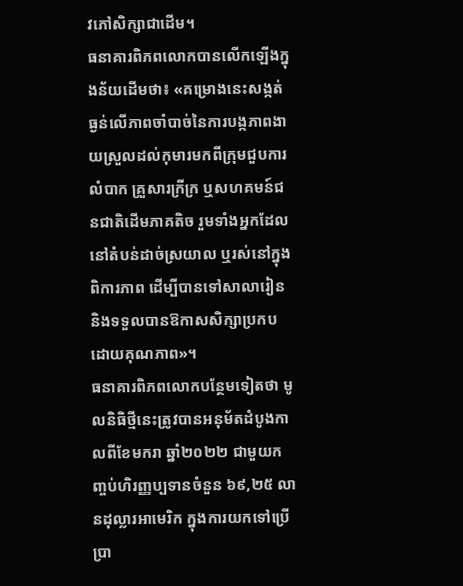វភៅសិក្សាជាដើម។
ធនាគារពិភពលោកបានលើកឡើងក្នុងន័យដើមថា៖ «គម្រោងនេះសង្កត់ធ្ងន់លើភាពចាំបាច់នៃការបង្កភាពងាយស្រួលដល់កុមារមកពីក្រុមជួបការលំបាក គ្រួសារក្រីក្រ ឬសហគមន៍ជនជាតិដើមភាគតិច រួមទាំងអ្នកដែលនៅតំបន់ដាច់ស្រយាល ឬរស់នៅក្នុងពិការភាព ដើម្បីបានទៅសាលារៀន និងទទួលបានឱកាសសិក្សាប្រកបដោយគុណភាព»។
ធនាគារពិភពលោកបន្ថែមទៀតថា មូលនិធិថ្មីនេះត្រូវបានអនុម័តដំបូងកាលពីខែមករា ឆ្នាំ២០២២ ជាមួយកញ្ចប់ហិរញ្ញប្បទានចំនួន ៦៩,២៥ លានដុល្លារអាមេរិក ក្នុងការយកទៅប្រើប្រា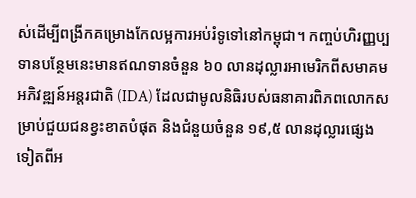ស់ដើម្បីពង្រីកគម្រោងកែលម្អការអប់រំទូទៅនៅកម្ពុជា។ កញ្ចប់ហិរញ្ញប្បទានបន្ថែមនេះមានឥណទានចំនួន ៦០ លានដុល្លារអាមេរិកពីសមាគមអភិវឌ្ឍន៍អន្តរជាតិ (IDA) ដែលជាមូលនិធិរបស់ធនាគារពិភពលោកសម្រាប់ជួយជនខ្វះខាតបំផុត និងជំនួយចំនួន ១៩,៥ លានដុល្លារផ្សេងទៀតពីអ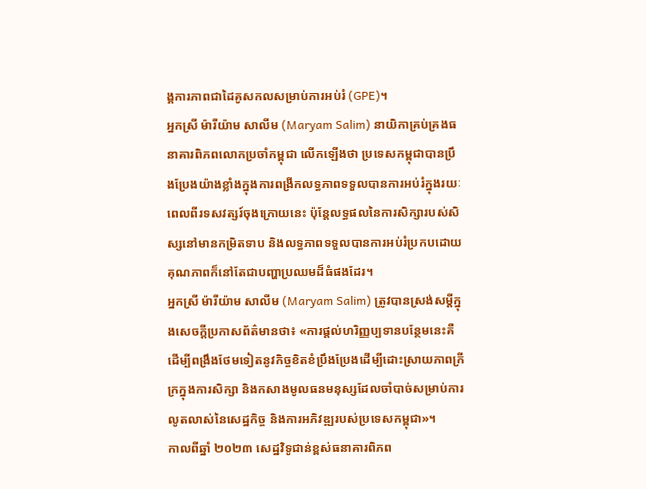ង្គការភាពជាដៃគូសកលសម្រាប់ការអប់រំ (GPE)។
អ្នកស្រី ម៉ារីយ៉ាម សាលីម (Maryam Salim) នាយិកាគ្រប់គ្រងធនាគារពិភពលោកប្រចាំកម្ពុជា លើកឡើងថា ប្រទេសកម្ពុជាបានប្រឹងប្រែងយ៉ាងខ្លាំងក្នុងការពង្រីកលទ្ធភាពទទួលបានការអប់រំក្នុងរយៈពេលពីរទសវត្សរ៍ចុងក្រោយនេះ ប៉ុន្តែលទ្ធផលនៃការសិក្សារបស់សិស្សនៅមានកម្រិតទាប និងលទ្ធភាពទទួលបានការអប់រំប្រកបដោយគុណភាពក៏នៅតែជាបញ្ហាប្រឈមដ៏ធំផងដែរ។
អ្នកស្រី ម៉ារីយ៉ាម សាលីម (Maryam Salim) ត្រូវបានស្រង់សម្តីក្នុងសេចក្តីប្រកាសព័ត៌មានថា៖ «ការផ្តល់ហរិញ្ញប្បទានបន្ថែមនេះគឺដើម្បីពង្រឹងថែមទៀតនូវកិច្ចខិតខំប្រឹងប្រែងដើម្បីដោះស្រាយភាពក្រីក្រក្នុងការសិក្សា និងកសាងមូលធនមនុស្សដែលចាំបាច់សម្រាប់ការលូតលាស់នៃសេដ្ឋកិច្ច និងការអភិវឌ្ឍរបស់ប្រទេសកម្ពុជា»។
កាលពីឆ្នាំ ២០២៣ សេដ្ឋវិទូជាន់ខ្ពស់ធនាគារពិភព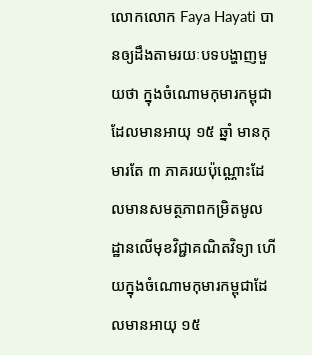លោកលោក Faya Hayati បានឲ្យដឹងតាមរយៈបទបង្ហាញមួយថា ក្នុងចំណោមកុមារកម្ពុជា ដែលមានអាយុ ១៥ ឆ្នាំ មានកុមារតែ ៣ ភាគរយប៉ុណ្ណោះដែលមានសមត្ថភាពកម្រិតមូលដ្ឋានលើមុខវិជ្ជាគណិតវិទ្យា ហើយក្នុងចំណោមកុមារកម្ពុជាដែលមានអាយុ ១៥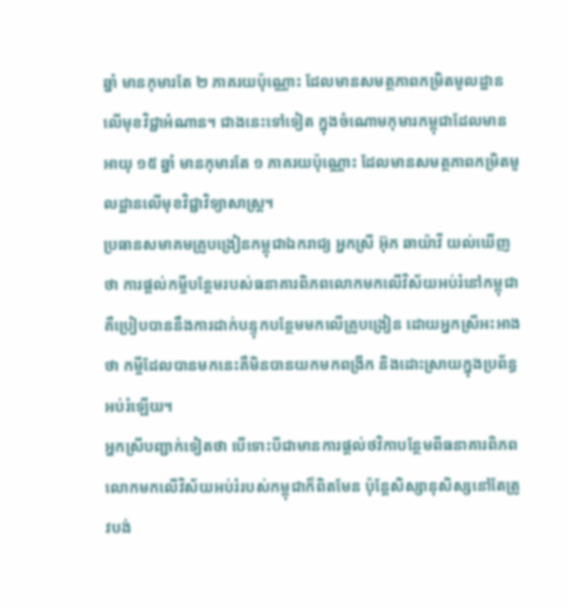ឆ្នាំ មានកុមារតែ ២ ភាគរយប៉ុណ្ណោះ ដែលមានសមត្ថភាពកម្រិតមូលដ្ឋានលើមុខវិជ្ជាអំណាន។ ជាងនេះទៅទៀត ក្នុងចំណោមកុមារកម្ពុជាដែលមានអាយុ ១៥ ឆ្នាំ មានកុមារតែ ១ ភាគរយប៉ុណ្ណោះ ដែលមានសមត្ថភាពកម្រិតមូលដ្ឋានលើមុខវិជ្ជាវិទ្យាសាស្ត្រ។
ប្រធានសមាគមគ្រូបង្រៀនកម្ពុជាឯករាជ្យ អ្នកស្រី អ៊ុក ឆាយ៉ាវី យល់ឃើញថា ការផ្តល់កម្ចីបន្ថែមរបស់ធនាគារពិភពលោកមកលើវិស័យអប់រំនៅកម្ពុជា គឺប្រៀបបាននឹងការដាក់បន្ទុកបន្ថែមមកលើគ្រូបង្រៀន ដោយអ្នកស្រីអះអាងថា កម្ចីដែលបានមកនេះគឺមិនបានយកមកពង្រីក និងដោះស្រាយក្នុងប្រព័ន្ធអប់រំឡើយ។
អ្នកស្រីបញ្ជាក់ទៀតថា បើទោះបីជាមានការផ្តល់ថវិកាបន្ថែមពីធនាគារពិភពលោកមកលើវិស័យអប់រំរបស់កម្ពុជាក៏ពិតមែន ប៉ុន្តែសិស្សានុសិស្សនៅតែត្រូវបង់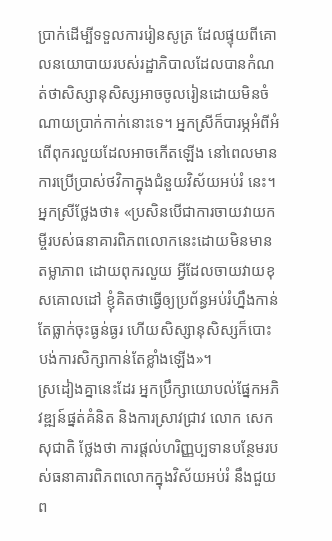ប្រាក់ដើម្បីទទួលការរៀនសូត្រ ដែលផ្ទុយពីគោលនយោបាយរបស់រដ្ឋាភិបាលដែលបានកំណត់ថាសិស្សានុសិស្សអាចចូលរៀនដោយមិនចំណាយប្រាក់កាក់នោះទេ។ អ្នកស្រីក៏បារម្ភអំពីអំពើពុករលួយដែលអាចកើតឡើង នៅពេលមានការប្រើប្រាស់ថវិកាក្នុងជំនួយវិស័យអប់រំ នេះ។
អ្នកស្រីថ្លែងថា៖ «ប្រសិនបើជាការចាយវាយកម្ចីរបស់ធនាគារពិភពលោកនេះដោយមិនមានតម្លាភាព ដោយពុករលួយ អ្វីដែលចាយវាយខុសគោលដៅ ខ្ញុំគិតថាធ្វើឲ្យប្រព័ន្ធអប់រំហ្នឹងកាន់តែធ្លាក់ចុះធ្ងន់ធ្ងរ ហើយសិស្សានុសិស្សក៏បោះបង់ការសិក្សាកាន់តែខ្លាំងឡើង»។
ស្រដៀងគ្នានេះដែរ អ្នកប្រឹក្សាយោបល់ផ្នែកអភិវឌ្ឍន៍ផ្នត់គំនិត និងការស្រាវជ្រាវ លោក សេក សុជាតិ ថ្លែងថា ការផ្តល់ហរិញ្ញប្បទានបន្ថែមរបស់ធនាគារពិភពលោកក្នុងវិស័យអប់រំ នឹងជួយព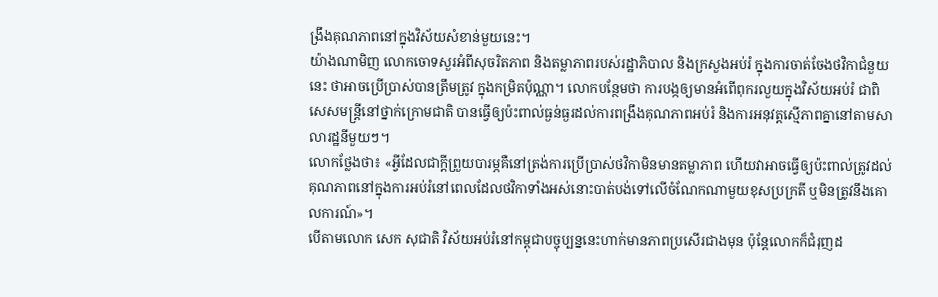ង្រឹងគុណភាពនៅក្នុងវិស័យសំខាន់មួយនេះ។
យ៉ាងណាមិញ លោកចោទសួរអំពីសុចរិតភាព និងតម្លាភាពរបស់រដ្ឋាភិបាល និងក្រសួងអប់រំ ក្នុងការចាត់ចែងថវិកាជំនួយនេះ ថាអាចប្រើប្រាស់បានត្រឹមត្រូវ ក្នុងកម្រិតប៉ុណ្ណា។ លោកបន្ថែមថា ការបង្កឲ្យមានអំពើពុករលួយក្នុងវិស័យអប់រំ ជាពិសេសមន្រ្តីនៅថ្នាក់ក្រោមជាតិ បានធ្វើឲ្យប៉ះពាល់ធ្ងន់ធ្ងរដល់ការពង្រឹងគុណភាពអប់រំ និងការអនុវត្តស្មើភាពគ្នានៅតាមសាលារដ្ឋនីមួយៗ។
លោកថ្លែងថា៖ «អ្វីដែលជាក្តីព្រួយបារម្ភគឺនៅត្រង់ការប្រើប្រាស់ថវិកាមិនមានតម្លាភាព ហើយវាអាចធ្វើឲ្យប៉ះពាល់ត្រូវដល់គុណភាពនៅក្នុងការអប់រំនៅពេលដែលថវិកាទាំងអស់នោះបាត់បង់ទៅលើចំណែកណាមួយខុសប្រក្រតី ឬមិនត្រូវនឹងគោលការណ៍»។
បើតាមលោក សេក សុជាតិ វិស័យអប់រំនៅកម្ពុជាបច្ចុប្បន្ននេះហាក់មានភាពប្រសើរជាងមុន ប៉ុន្តែលោកក៏ជំរុញដ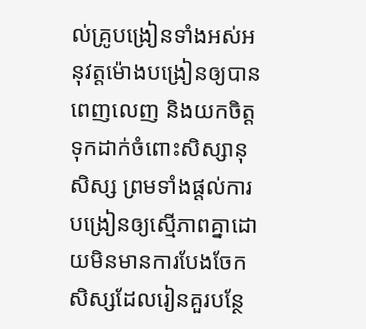ល់គ្រូបង្រៀនទាំងអស់អនុវត្តម៉ោងបង្រៀនឲ្យបានពេញលេញ និងយកចិត្តទុកដាក់ចំពោះសិស្សានុសិស្ស ព្រមទាំងផ្តល់ការបង្រៀនឲ្យស្មើភាពគ្នាដោយមិនមានការបែងចែកសិស្សដែលរៀនគួរបន្ថែ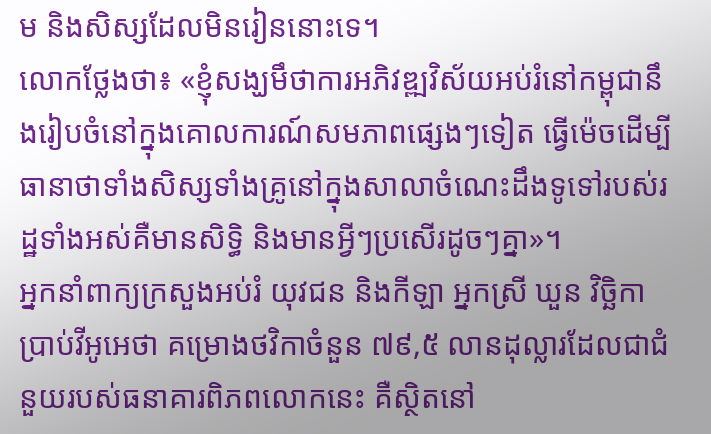ម និងសិស្សដែលមិនរៀននោះទេ។
លោកថ្លែងថា៖ «ខ្ញុំសង្ឃមឹថាការអភិវឌ្ឍវិស័យអប់រំនៅកម្ពុជានឹងរៀបចំនៅក្នុងគោលការណ៍សមភាពផ្សេងៗទៀត ធ្វើម៉េចដើម្បីធានាថាទាំងសិស្សទាំងគ្រូនៅក្នុងសាលាចំណេះដឹងទូទៅរបស់រដ្ឋទាំងអស់គឺមានសិទ្ធិ និងមានអ្វីៗប្រសើរដូចៗគ្នា»។
អ្នកនាំពាក្យក្រសួងអប់រំ យុវជន និងកីឡា អ្នកស្រី ឃួន វិច្ឆិកា ប្រាប់វីអូអេថា គម្រោងថវិកាចំនួន ៧៩,៥ លានដុល្លារដែលជាជំនួយរបស់ធនាគារពិភពលោកនេះ គឺស្ថិតនៅ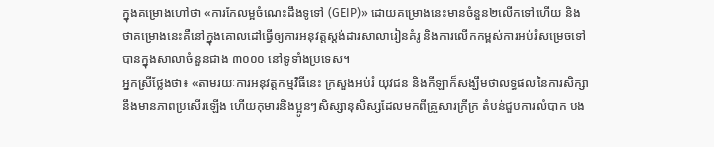ក្នុងគម្រោងហៅថា «ការកែលម្អចំណេះដឹងទូទៅ (GEIP)» ដោយគម្រោងនេះមានចំនួន២លើកទៅហើយ និងថាគម្រោងនេះគឺនៅក្នុងគោលដៅធ្វើឲ្យការអនុវត្តស្តង់ដារសាលារៀនគំរូ និងការលើកកម្ពស់ការអប់រំសម្រេចទៅបានក្នុងសាលាចំនួនជាង ៣០០០ នៅទូទាំងប្រទេស។
អ្នកស្រីថ្លែងថា៖ «តាមរយៈការអនុវត្តកម្មវិធីនេះ ក្រសួងអប់រំ យុវជន និងកីឡាក៏សង្ឃឹមថាលទ្ធផលនៃការសិក្សានឹងមានភាពប្រសើរឡើង ហើយកុមារនិងប្អូនៗសិស្សានុសិស្សដែលមកពីគ្រួសារក្រីក្រ តំបន់ជួបការលំបាក បង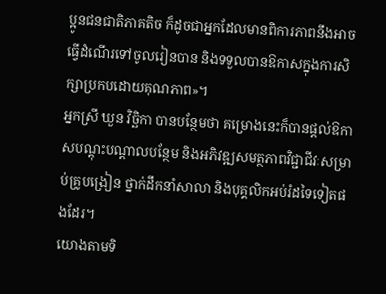ប្អូនជនជាតិភាគតិច ក៏ដូចជាអ្នកដែលមានពិការភាពនឹងអាចធ្វើដំណើរទៅចូលរៀនបាន និងទទួលបានឱកាសក្នុងការសិក្សាប្រកបដោយគុណភាព»។
អ្នកស្រី ឃួន វិច្ឆិកា បានបន្ថែមថា គម្រោងនេះក៏បានផ្តល់ឱកាសបណ្តុះបណ្តាលបន្ថែម និងអភិវឌ្ឍសមត្ថភាពវិជ្ជាជីវៈសម្រាប់គ្រូបង្រៀន ថ្នាក់ដឹកនាំសាលា និងបុគ្គលិកអប់រំដទៃទៀតផងដែរ។
យោងតាមទិ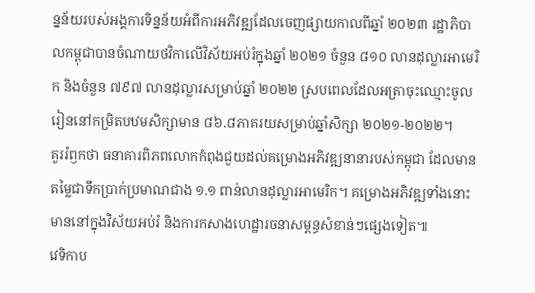ន្នន័យរបស់អង្គការទិន្នន័យអំពីការអភិវឌ្ឍដែលចេញផ្សាយកាលពីឆ្នាំ ២០២៣ រដ្ឋាភិបាលកម្ពុជាបានចំណាយថវិកាលើវិស័យអប់រំក្នុងឆ្នាំ ២០២១ ចំនួន ៨១០ លានដុល្លារអាមេរិក និងចំនួន ៧៩៧ លានដុល្លារសម្រាប់ឆ្នាំ ២០២២ ស្របពេលដែលអត្រាចុះឈ្មោះចូលរៀននៅកម្រិតបឋមសិក្សាមាន ៨៦.៨ភាគរយសម្រាប់ឆ្នាំសិក្សា ២០២១-២០២២។
គួររំឭកថា ធនាគារពិភពលោកកំពុងជួយដល់គម្រោងអភិវឌ្ឍនានារបស់កម្ពុជា ដែលមានតម្លៃជាទឹកប្រាក់ប្រមាណជាង ១.១ ពាន់លានដុល្លារអាមេរិក។ គម្រោងអភិវឌ្ឍទាំងនោះ មាននៅក្នុងវិស័យអប់រំ និងការកសាងហេដ្ឋារចនាសម្ពន្ធសំខាន់ៗផ្សេងទៀត៕
វេទិកាប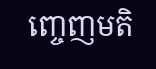ញ្ចេញមតិ